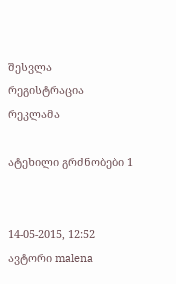შესვლა
რეგისტრაცია
რეკლამა

ატეხილი გრძნობები 1


14-05-2015, 12:52
ავტორი malena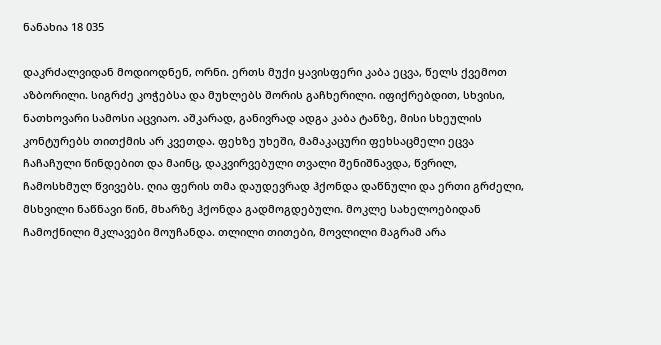ნანახია 18 035

დაკრძალვიდან მოდიოდნენ, ორნი. ერთს მუქი ყავისფერი კაბა ეცვა, წელს ქვემოთ
აზბორილი. სიგრძე კოჭებსა და მუხლებს შორის გაჩხერილი. იფიქრებდით, სხვისი,
ნათხოვარი სამოსი აცვიაო. აშკარად, განივრად ადგა კაბა ტანზე, მისი სხეულის
კონტურებს თითქმის არ კვეთდა. ფეხზე უხეში, მამაკაცური ფეხსაცმელი ეცვა
ჩაჩაჩული წინდებით და მაინც, დაკვირვებული თვალი შენიშნავდა, წვრილ,
ჩამოსხმულ წვივებს. ღია ფერის თმა დაუდევრად ჰქონდა დაწნული და ერთი გრძელი,
მსხვილი ნაწნავი წინ, მხარზე ჰქონდა გადმოგდებული. მოკლე სახელოებიდან
ჩამოქნილი მკლავები მოუჩანდა. თლილი თითები, მოვლილი მაგრამ არა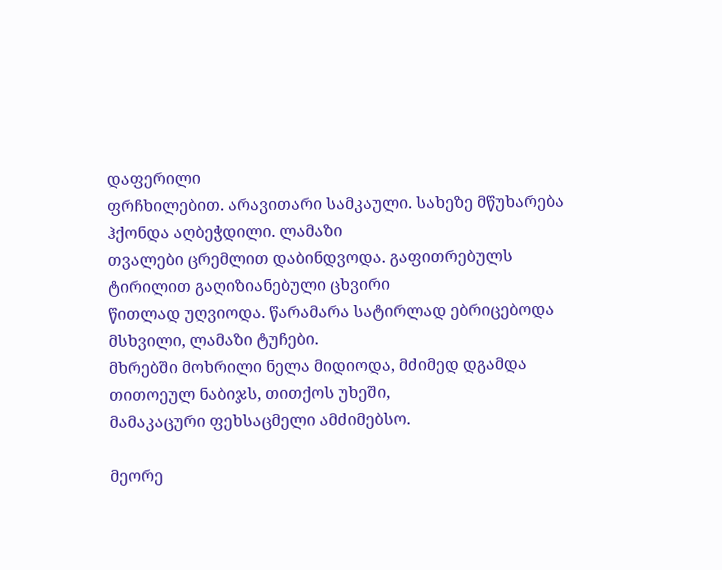დაფერილი
ფრჩხილებით. არავითარი სამკაული. სახეზე მწუხარება ჰქონდა აღბეჭდილი. ლამაზი
თვალები ცრემლით დაბინდვოდა. გაფითრებულს ტირილით გაღიზიანებული ცხვირი
წითლად უღვიოდა. წარამარა სატირლად ებრიცებოდა მსხვილი, ლამაზი ტუჩები.
მხრებში მოხრილი ნელა მიდიოდა, მძიმედ დგამდა თითოეულ ნაბიჯს, თითქოს უხეში,
მამაკაცური ფეხსაცმელი ამძიმებსო.

მეორე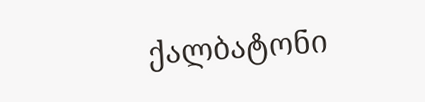ქალბატონი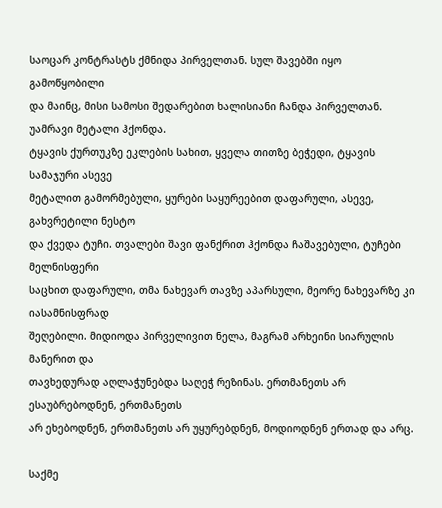საოცარ კონტრასტს ქმნიდა პირველთან. სულ შავებში იყო გამოწყობილი
და მაინც, მისი სამოსი შედარებით ხალისიანი ჩანდა პირველთან. უამრავი მეტალი ჰქონდა.
ტყავის ქურთუკზე ეკლების სახით, ყველა თითზე ბეჭედი, ტყავის სამაჯური ასევე
მეტალით გამორმებული, ყურები საყურეებით დაფარული, ასევე, გახვრეტილი ნესტო
და ქვედა ტუჩი. თვალები შავი ფანქრით ჰქონდა ჩაშავებული, ტუჩები მელნისფერი
საცხით დაფარული, თმა ნახევარ თავზე აპარსული, მეორე ნახევარზე კი იასამნისფრად
შეღებილი. მიდიოდა პირველივით ნელა, მაგრამ არხეინი სიარულის მანერით და
თავხედურად აღლაჭუნებდა საღეჭ რეზინას. ერთმანეთს არ ესაუბრებოდნენ, ერთმანეთს
არ ეხებოდნენ, ერთმანეთს არ უყურებდნენ, მოდიოდნენ ერთად და არც.

საქმე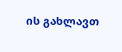ის გახლავთ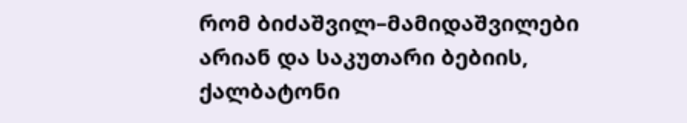რომ ბიძაშვილ–მამიდაშვილები არიან და საკუთარი ბებიის,
ქალბატონი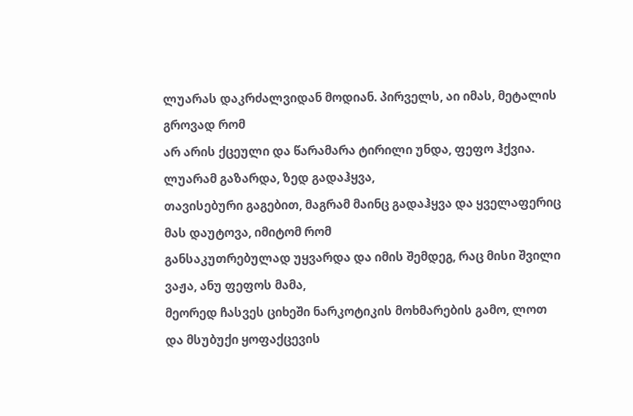ლუარას დაკრძალვიდან მოდიან. პირველს, აი იმას, მეტალის გროვად რომ
არ არის ქცეული და წარამარა ტირილი უნდა, ფეფო ჰქვია. ლუარამ გაზარდა, ზედ გადაჰყვა,
თავისებური გაგებით, მაგრამ მაინც გადაჰყვა და ყველაფერიც მას დაუტოვა, იმიტომ რომ
განსაკუთრებულად უყვარდა და იმის შემდეგ, რაც მისი შვილი ვაჟა, ანუ ფეფოს მამა,
მეორედ ჩასვეს ციხეში ნარკოტიკის მოხმარების გამო, ლოთ და მსუბუქი ყოფაქცევის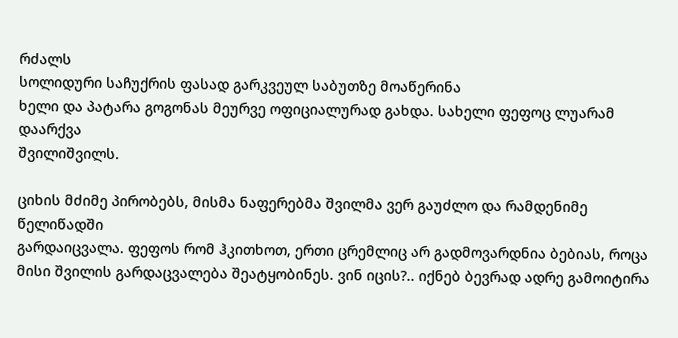რძალს
სოლიდური საჩუქრის ფასად გარკვეულ საბუთზე მოაწერინა
ხელი და პატარა გოგონას მეურვე ოფიციალურად გახდა. სახელი ფეფოც ლუარამ დაარქვა
შვილიშვილს.

ციხის მძიმე პირობებს, მისმა ნაფერებმა შვილმა ვერ გაუძლო და რამდენიმე წელიწადში
გარდაიცვალა. ფეფოს რომ ჰკითხოთ, ერთი ცრემლიც არ გადმოვარდნია ბებიას, როცა
მისი შვილის გარდაცვალება შეატყობინეს. ვინ იცის?.. იქნებ ბევრად ადრე გამოიტირა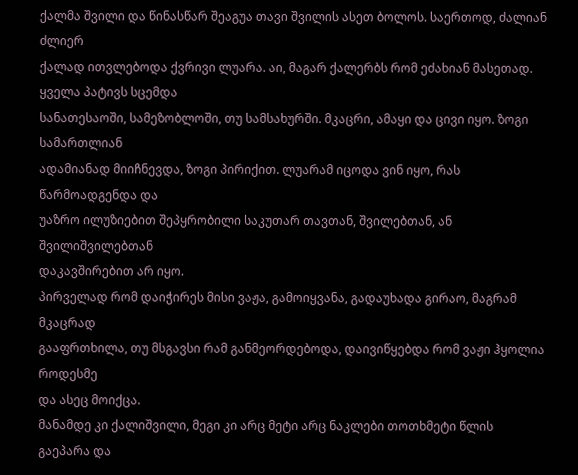ქალმა შვილი და წინასწარ შეაგუა თავი შვილის ასეთ ბოლოს. საერთოდ, ძალიან ძლიერ
ქალად ითვლებოდა ქვრივი ლუარა. აი, მაგარ ქალერბს რომ ეძახიან მასეთად. ყველა პატივს სცემდა
სანათესაოში, სამეზობლოში, თუ სამსახურში. მკაცრი, ამაყი და ცივი იყო. ზოგი სამართლიან
ადამიანად მიიჩნევდა, ზოგი პირიქით. ლუარამ იცოდა ვინ იყო, რას წარმოადგენდა და
უაზრო ილუზიებით შეპყრობილი საკუთარ თავთან, შვილებთან, ან შვილიშვილებთან
დაკავშირებით არ იყო.
პირველად რომ დაიჭირეს მისი ვაჟა, გამოიყვანა, გადაუხადა გირაო, მაგრამ მკაცრად
გააფრთხილა, თუ მსგავსი რამ განმეორდებოდა, დაივიწყებდა რომ ვაჟი ჰყოლია როდესმე
და ასეც მოიქცა.
მანამდე კი ქალიშვილი, მეგი კი არც მეტი არც ნაკლები თოთხმეტი წლის გაეპარა და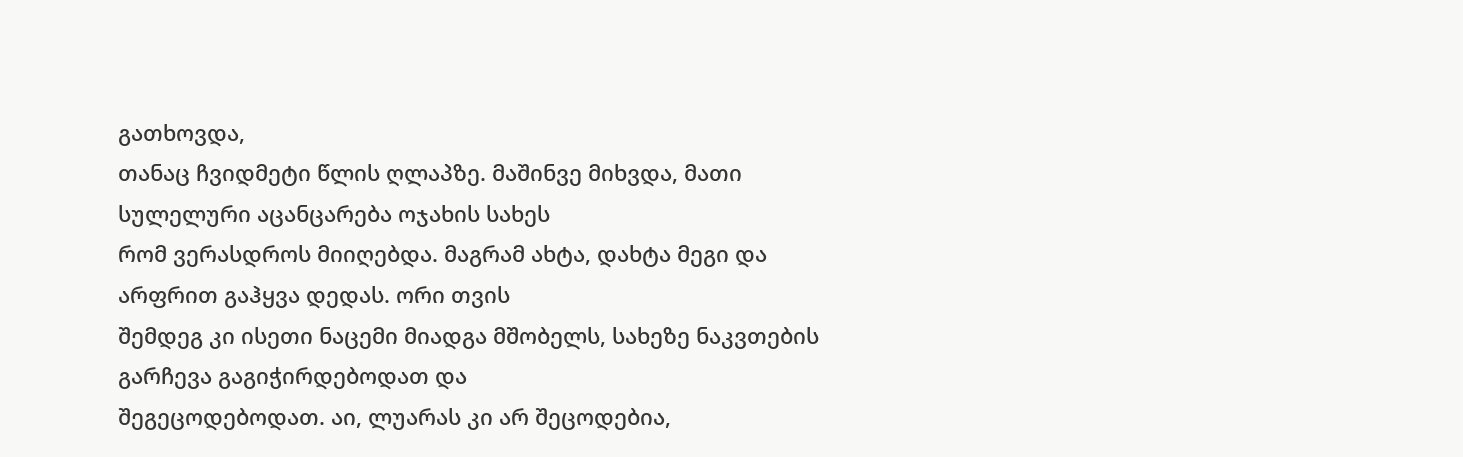გათხოვდა,
თანაც ჩვიდმეტი წლის ღლაპზე. მაშინვე მიხვდა, მათი სულელური აცანცარება ოჯახის სახეს
რომ ვერასდროს მიიღებდა. მაგრამ ახტა, დახტა მეგი და არფრით გაჰყვა დედას. ორი თვის
შემდეგ კი ისეთი ნაცემი მიადგა მშობელს, სახეზე ნაკვთების გარჩევა გაგიჭირდებოდათ და
შეგეცოდებოდათ. აი, ლუარას კი არ შეცოდებია,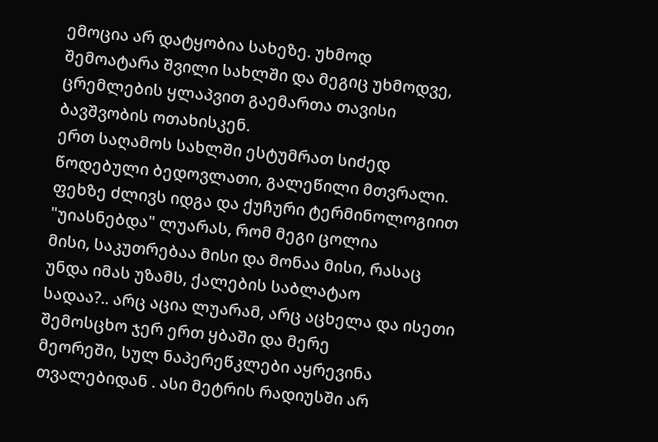ემოცია არ დატყობია სახეზე. უხმოდ
შემოატარა შვილი სახლში და მეგიც უხმოდვე, ცრემლების ყლაპვით გაემართა თავისი
ბავშვობის ოთახისკენ.
ერთ საღამოს სახლში ესტუმრათ სიძედ წოდებული ბედოვლათი, გალეწილი მთვრალი.
ფეხზე ძლივს იდგა და ქუჩური ტერმინოლოგიით "უიასნებდა" ლუარას, რომ მეგი ცოლია
მისი, საკუთრებაა მისი და მონაა მისი, რასაც უნდა იმას უზამს, ქალების საბლატაო
სადაა?.. არც აცია ლუარამ, არც აცხელა და ისეთი შემოსცხო ჯერ ერთ ყბაში და მერე
მეორეში, სულ ნაპერეწკლები აყრევინა თვალებიდან . ასი მეტრის რადიუსში არ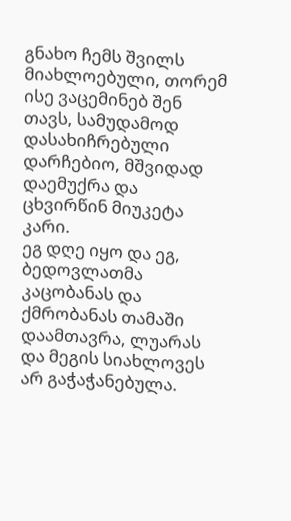გნახო ჩემს შვილს მიახლოებული, თორემ ისე ვაცემინებ შენ თავს, სამუდამოდ
დასახიჩრებული დარჩებიო, მშვიდად დაემუქრა და ცხვირწინ მიუკეტა კარი.
ეგ დღე იყო და ეგ, ბედოვლათმა კაცობანას და ქმრობანას თამაში დაამთავრა, ლუარას
და მეგის სიახლოვეს არ გაჭაჭანებულა.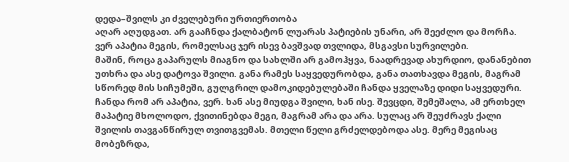დედა–შვილს კი ძველებური ურთიერთობა
აღარ აღუდგათ. არ გააჩნდა ქალბატონ ლუარას პატიების უნარი, არ შეეძლო და მორჩა.
ვერ აპატია მეგის, რომელსაც ჯერ ისევ ბავშვად თვლიდა, მსგავსი სურვილები.
მაშინ, როცა გაპარულს მიაგნო და სახლში არ გამოჰყვა, ნაადრევად ახურდიო, დანანებით
უთხრა და ასე დატოვა შვილი. განა რამეს საყვედურობდა, განა თათხავდა მეგის, მაგრამ
სწორედ მის სიჩუმეში, გულგრილ დამოკიდებულებაში ჩანდა ყველაზე დიდი საყვედური.
ჩანდა რომ არ აპატია, ვერ. ხან ასე მიუდგა შვილი, ხან ისე. შევცდი, შემეშალა, ამ ერთხელ
მაპატიე მხოლოდო, ქვითინებდა მეგი, მაგრამ არა და არა. სულაც არ შეუძრავს ქალი
შვილის თავგანწირულ თვითგვემას. მთელი წელი გრძელდებოდა ასე. მერე მეგისაც
მობეზრდა,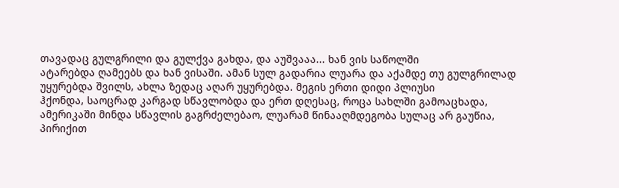თავადაც გულგრილი და გულქვა გახდა, და აუშვააა... ხან ვის საწოლში
ატარებდა ღამეებს და ხან ვისაში. ამან სულ გადარია ლუარა და აქამდე თუ გულგრილად
უყურებდა შვილს, ახლა ზედაც აღარ უყურებდა. მეგის ერთი დიდი პლიუსი
ჰქონდა, საოცრად კარგად სწავლობდა და ერთ დღესაც, როცა სახლში გამოაცხადა,
ამერიკაში მინდა სწავლის გაგრძელებაო, ლუარამ წინააღმდეგობა სულაც არ გაუწია,
პირიქით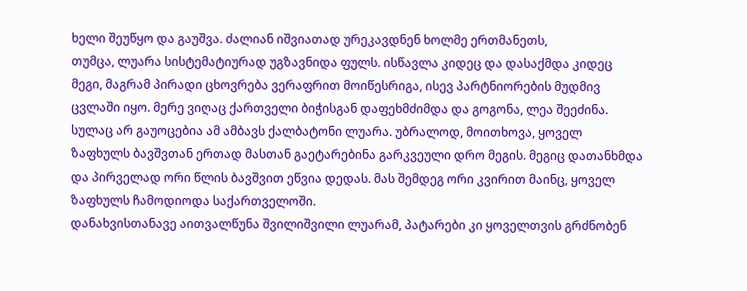ხელი შეუწყო და გაუშვა. ძალიან იშვიათად ურეკავდნენ ხოლმე ერთმანეთს,
თუმცა, ლუარა სისტემატიურად უგზავნიდა ფულს. ისწავლა კიდეც და დასაქმდა კიდეც
მეგი, მაგრამ პირადი ცხოვრება ვერაფრით მოიწესრიგა, ისევ პარტნიორების მუდმივ
ცვლაში იყო. მერე ვიღაც ქართველი ბიჭისგან დაფეხმძიმდა და გოგონა, ლეა შეეძინა.
სულაც არ გაუოცებია ამ ამბავს ქალბატონი ლუარა. უბრალოდ, მოითხოვა, ყოველ
ზაფხულს ბავშვთან ერთად მასთან გაეტარებინა გარკვეული დრო მეგის. მეგიც დათანხმდა
და პირველად ორი წლის ბავშვით ეწვია დედას. მას შემდეგ ორი კვირით მაინც, ყოველ
ზაფხულს ჩამოდიოდა საქართველოში.
დანახვისთანავე აითვალწუნა შვილიშვილი ლუარამ, პატარები კი ყოველთვის გრძნობენ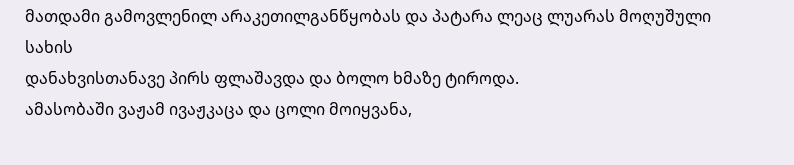მათდამი გამოვლენილ არაკეთილგანწყობას და პატარა ლეაც ლუარას მოღუშული სახის
დანახვისთანავე პირს ფლაშავდა და ბოლო ხმაზე ტიროდა.
ამასობაში ვაჟამ ივაჟკაცა და ცოლი მოიყვანა,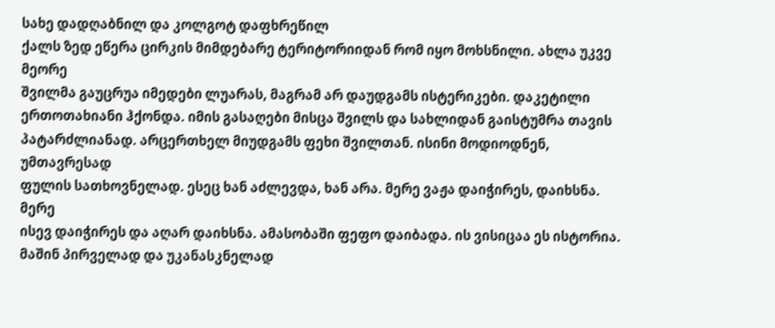სახე დადღაბნილ და კოლგოტ დაფხრეწილ
ქალს ზედ ეწერა ცირკის მიმდებარე ტერიტორიიდან რომ იყო მოხსნილი. ახლა უკვე მეორე
შვილმა გაუცრუა იმედები ლუარას, მაგრამ არ დაუდგამს ისტერიკები. დაკეტილი
ერთოთახიანი ჰქონდა. იმის გასაღები მისცა შვილს და სახლიდან გაისტუმრა თავის
პატარძლიანად. არცერთხელ მიუდგამს ფეხი შვილთან. ისინი მოდიოდნენ, უმთავრესად
ფულის სათხოვნელად. ესეც ხან აძლევდა, ხან არა. მერე ვაჟა დაიჭირეს, დაიხსნა. მერე
ისევ დაიჭირეს და აღარ დაიხსნა. ამასობაში ფეფო დაიბადა. ის ვისიცაა ეს ისტორია.
მაშინ პირველად და უკანასკნელად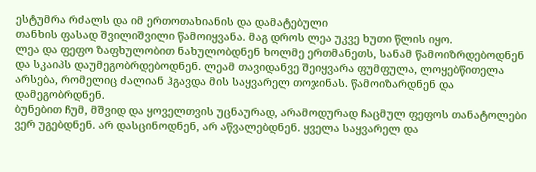ესტუმრა რძალს და იმ ერთოთახიანის და დამატებული
თანხის ფასად შვილიშვილი წამოიყვანა. მაგ დროს ლეა უკვე ხუთი წლის იყო.
ლეა და ფეფო ზაფხულობით ნახულობდნენ ხოლმე ერთმანეთს, სანამ წამოიზრდებოდნენ
და სკაიპს დაუმეგობრდებოდნენ. ლეამ თავიდანვე შეიყვარა ფუმფულა, ლოყებწითელა
არსება, რომელიც ძალიან ჰგავდა მის საყვარელ თოჯინას. წამოიზარდნენ და დამეგობრდნენ.
ბუნებით ჩუმ, მშვიდ და ყოველთვის უცნაურად, არამოდურად ჩაცმულ ფეფოს თანატოლები
ვერ უგებდნენ. არ დასცინოდნენ, არ აწვალებდნენ. ყველა საყვარელ და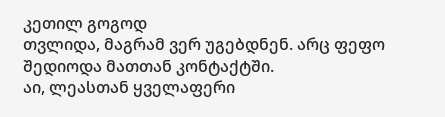კეთილ გოგოდ
თვლიდა, მაგრამ ვერ უგებდნენ. არც ფეფო შედიოდა მათთან კონტაქტში.
აი, ლეასთან ყველაფერი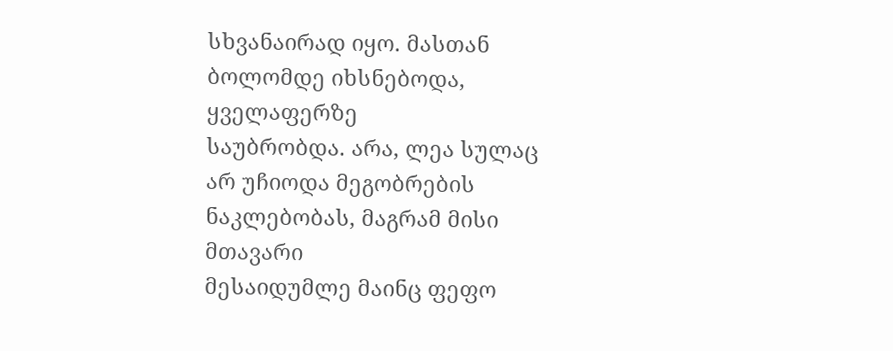სხვანაირად იყო. მასთან ბოლომდე იხსნებოდა, ყველაფერზე
საუბრობდა. არა, ლეა სულაც არ უჩიოდა მეგობრების ნაკლებობას, მაგრამ მისი მთავარი
მესაიდუმლე მაინც ფეფო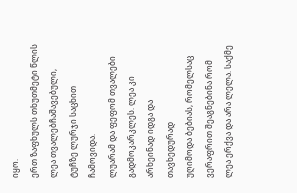იყო.
ერთ ზაფხულს თხუთმეტი წლის ლეა თვალებჩაშავებული, ტუჩზე ლურჯი საცხით ჩამოვიდა.
ლუარამ და ფეფომ თვალები გადმოკარკლეს. ლეა კი არხეინად იდგა და თავხედურად
უღიმოდა ბებიას, რომელსაც ვერაფრით შეაგნებინა რომ ლეა ერქვა და არა ლელა. საქმე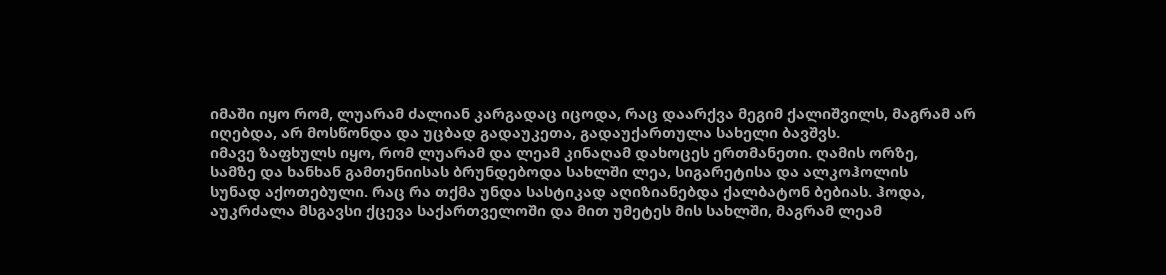იმაში იყო რომ, ლუარამ ძალიან კარგადაც იცოდა, რაც დაარქვა მეგიმ ქალიშვილს, მაგრამ არ
იღებდა, არ მოსწონდა და უცბად გადაუკეთა, გადაუქართულა სახელი ბავშვს.
იმავე ზაფხულს იყო, რომ ლუარამ და ლეამ კინაღამ დახოცეს ერთმანეთი. ღამის ორზე,
სამზე და ხანხან გამთენიისას ბრუნდებოდა სახლში ლეა, სიგარეტისა და ალკოჰოლის
სუნად აქოთებული. რაც რა თქმა უნდა სასტიკად აღიზიანებდა ქალბატონ ბებიას. ჰოდა,
აუკრძალა მსგავსი ქცევა საქართველოში და მით უმეტეს მის სახლში, მაგრამ ლეამ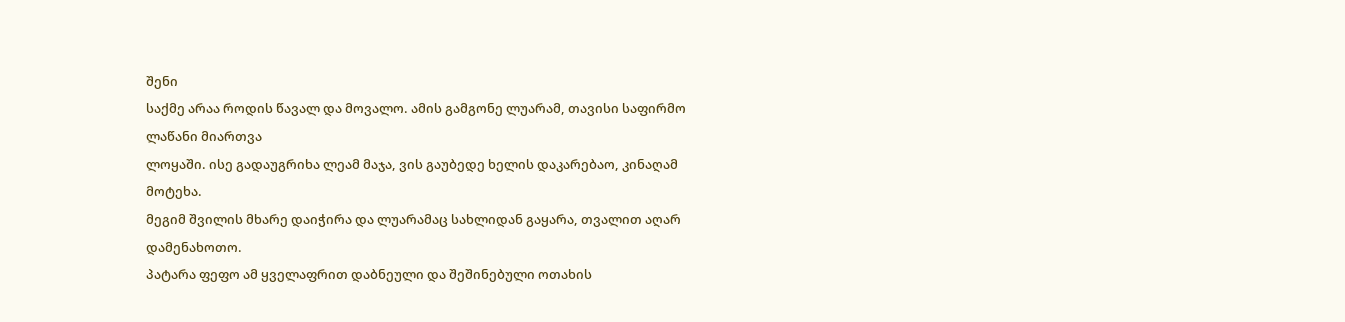შენი
საქმე არაა როდის წავალ და მოვალო. ამის გამგონე ლუარამ, თავისი საფირმო ლაწანი მიართვა
ლოყაში. ისე გადაუგრიხა ლეამ მაჯა, ვის გაუბედე ხელის დაკარებაო, კინაღამ მოტეხა.
მეგიმ შვილის მხარე დაიჭირა და ლუარამაც სახლიდან გაყარა, თვალით აღარ დამენახოთო.
პატარა ფეფო ამ ყველაფრით დაბნეული და შეშინებული ოთახის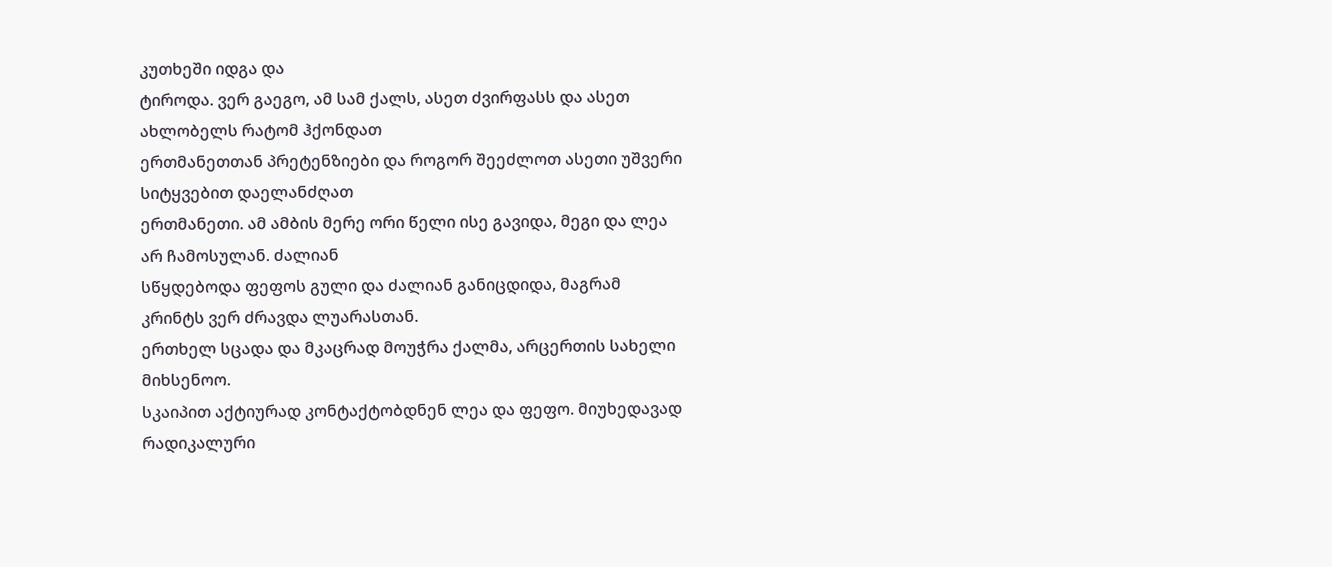კუთხეში იდგა და
ტიროდა. ვერ გაეგო, ამ სამ ქალს, ასეთ ძვირფასს და ასეთ ახლობელს რატომ ჰქონდათ
ერთმანეთთან პრეტენზიები და როგორ შეეძლოთ ასეთი უშვერი სიტყვებით დაელანძღათ
ერთმანეთი. ამ ამბის მერე ორი წელი ისე გავიდა, მეგი და ლეა არ ჩამოსულან. ძალიან
სწყდებოდა ფეფოს გული და ძალიან განიცდიდა, მაგრამ კრინტს ვერ ძრავდა ლუარასთან.
ერთხელ სცადა და მკაცრად მოუჭრა ქალმა, არცერთის სახელი მიხსენოო.
სკაიპით აქტიურად კონტაქტობდნენ ლეა და ფეფო. მიუხედავად რადიკალური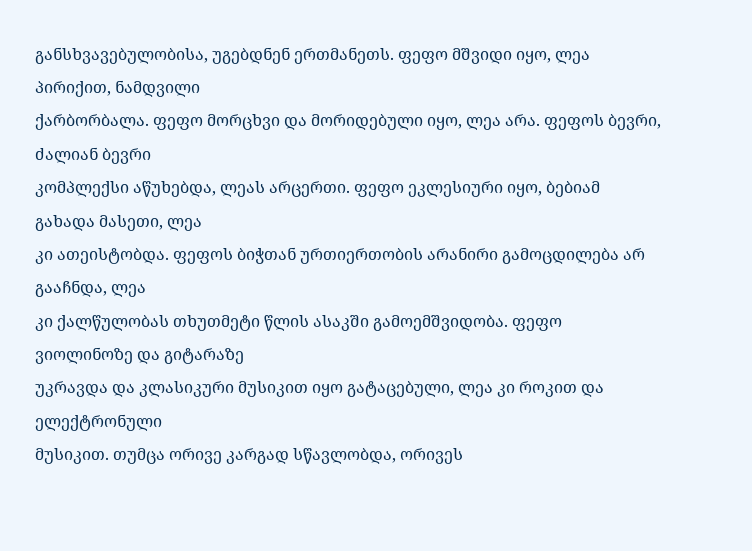განსხვავებულობისა, უგებდნენ ერთმანეთს. ფეფო მშვიდი იყო, ლეა პირიქით, ნამდვილი
ქარბორბალა. ფეფო მორცხვი და მორიდებული იყო, ლეა არა. ფეფოს ბევრი, ძალიან ბევრი
კომპლექსი აწუხებდა, ლეას არცერთი. ფეფო ეკლესიური იყო, ბებიამ გახადა მასეთი, ლეა
კი ათეისტობდა. ფეფოს ბიჭთან ურთიერთობის არანირი გამოცდილება არ გააჩნდა, ლეა
კი ქალწულობას თხუთმეტი წლის ასაკში გამოემშვიდობა. ფეფო ვიოლინოზე და გიტარაზე
უკრავდა და კლასიკური მუსიკით იყო გატაცებული, ლეა კი როკით და ელექტრონული
მუსიკით. თუმცა ორივე კარგად სწავლობდა, ორივეს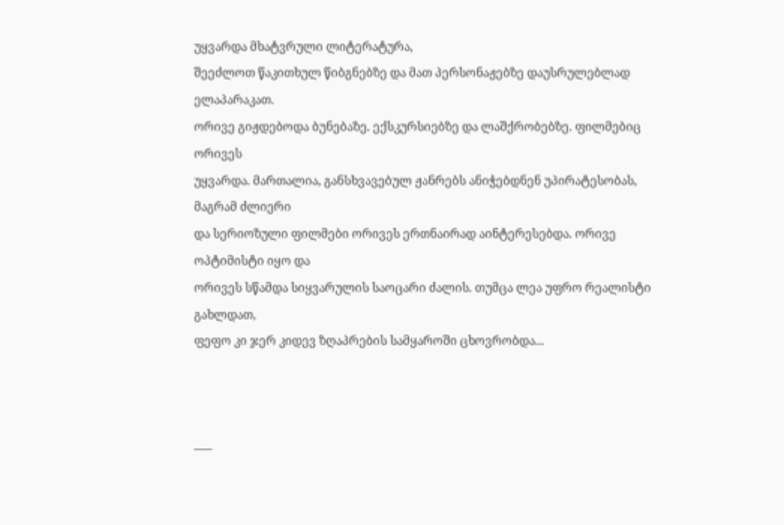უყვარდა მხატვრული ლიტერატურა,
შეეძლოთ წაკითხულ წიბგნებზე და მათ პერსონაჟებზე დაუსრულებლად ელაპარაკათ.
ორივე გიჟდებოდა ბუნებაზე. ექსკურსიებზე და ლაშქრობებზე. ფილმებიც ორივეს
უყვარდა. მართალია, განსხვავებულ ჟანრებს ანიჭებდნენ უპირატესობას, მაგრამ ძლიერი
და სერიოზული ფილმები ორივეს ერთნაირად აინტერესებდა. ორივე ოპტიმისტი იყო და
ორივეს სწამდა სიყვარულის საოცარი ძალის. თუმცა ლეა უფრო რეალისტი გახლდათ,
ფეფო კი ჯერ კიდევ ზღაპრების სამყაროში ცხოვრობდა...



–––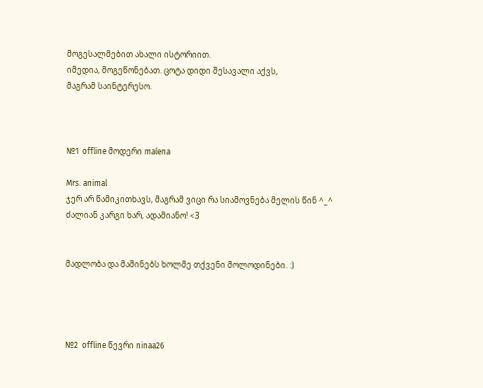მოგესალმებით ახალი ისტორიით.
იმედია, მოგეწონებათ. ცოტა დიდი შესავალი აქვს,
მაგრამ საინტერესო.



№1  offline მოდერი malena

Mrs. animal
ჯერ არ წამიკითხავს, მაგრამ ვიცი რა სიამოვნება მელის წინ ^_^ ძალიან კარგი ხარ, ადამიანო! <3


მადლობა და მაშინებს ხოლმე თქვენი მოლოდინები. :)




№2  offline წევრი ninaa26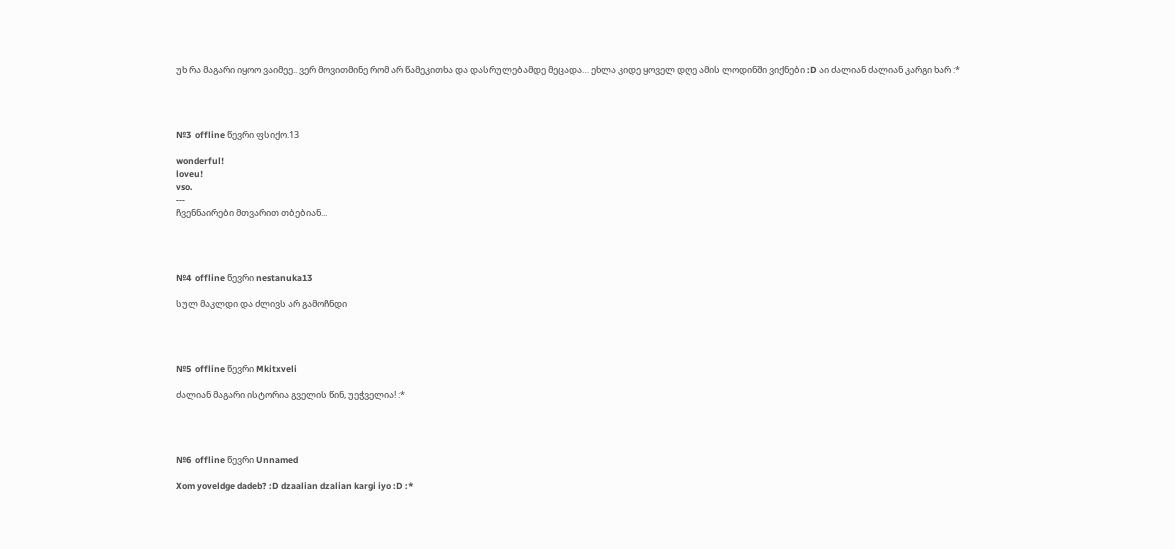უხ რა მაგარი იყოო ვაიმეე.. ვერ მოვითმინე რომ არ წამეკითხა და დასრულებამდე მეცადა… ეხლა კიდე ყოველ დღე ამის ლოდინში ვიქნები :D აი ძალიან ძალიან კარგი ხარ :*




№3  offline წევრი ფსიქო.13

wonderful!
loveu!
vso.
---
ჩვენნაირები მთვარით თბებიან...




№4  offline წევრი nestanuka13

სულ მაკლდი და ძლივს არ გამოჩნდი




№5  offline წევრი Mkitxveli

ძალიან მაგარი ისტორია გველის წინ, უეჭველია! :*




№6  offline წევრი Unnamed

Xom yoveldge dadeb? :D dzaalian dzalian kargi iyo :D :*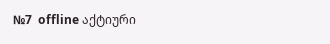№7  offline აქტიური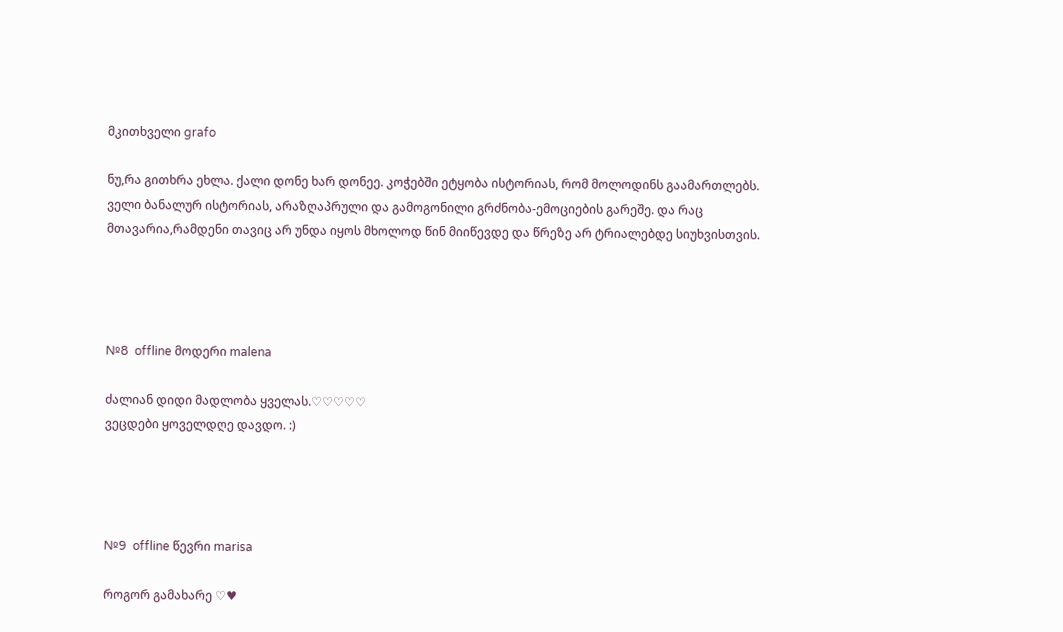მკითხველი grafo

ნუ,რა გითხრა ეხლა. ქალი დონე ხარ დონეე. კოჭებში ეტყობა ისტორიას, რომ მოლოდინს გაამართლებს. ველი ბანალურ ისტორიას, არაზღაპრული და გამოგონილი გრძნობა-ემოციების გარეშე. და რაც მთავარია,რამდენი თავიც არ უნდა იყოს მხოლოდ წინ მიიწევდე და წრეზე არ ტრიალებდე სიუხვისთვის.




№8  offline მოდერი malena

ძალიან დიდი მადლობა ყველას.♡♡♡♡♡
ვეცდები ყოველდღე დავდო. :)




№9  offline წევრი marisa

როგორ გამახარე ♡♥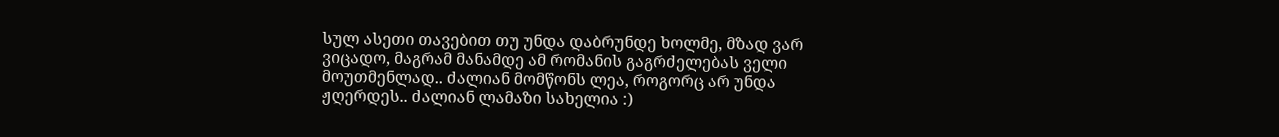სულ ასეთი თავებით თუ უნდა დაბრუნდე ხოლმე, მზად ვარ ვიცადო, მაგრამ მანამდე ამ რომანის გაგრძელებას ველი მოუთმენლად.. ძალიან მომწონს ლეა, როგორც არ უნდა ჟღერდეს.. ძალიან ლამაზი სახელია :)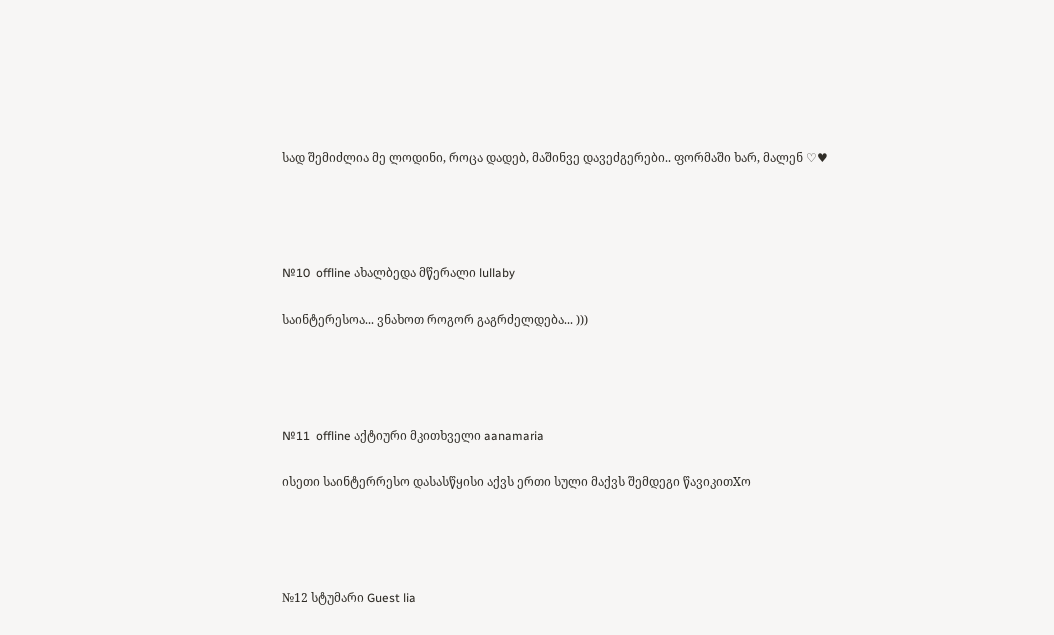სად შემიძლია მე ლოდინი, როცა დადებ, მაშინვე დავეძგერები.. ფორმაში ხარ, მალენ ♡♥




№10  offline ახალბედა მწერალი lullaby

საინტერესოა... ვნახოთ როგორ გაგრძელდება... )))




№11  offline აქტიური მკითხველი aanamaria

ისეთი საინტერრესო დასასწყისი აქვს ერთი სული მაქვს შემდეგი წავიკითXო




№12 სტუმარი Guest lia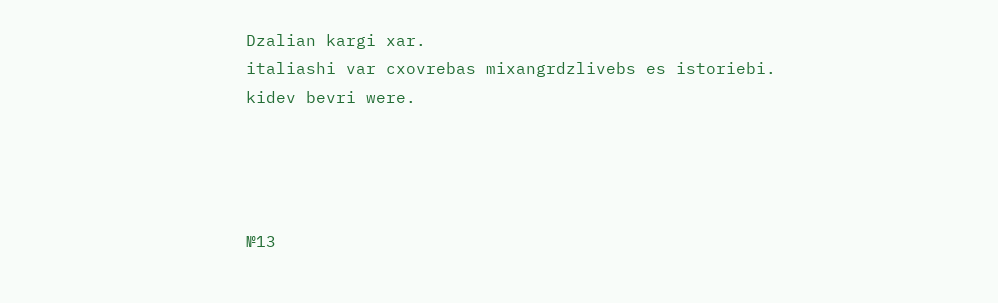Dzalian kargi xar.
italiashi var cxovrebas mixangrdzlivebs es istoriebi.
kidev bevri were.




№13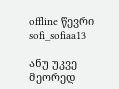offline წევრი sofi_sofiaa13

ანუ უკვე მეორედ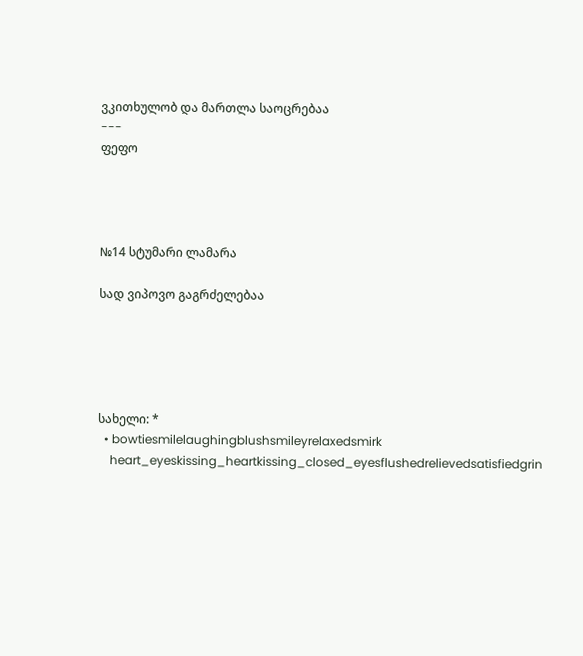ვკითხულობ და მართლა საოცრებაა
---
ფეფო




№14 სტუმარი ლამარა

სად ვიპოვო გაგრძელებაა





სახელი: *
  • bowtiesmilelaughingblushsmileyrelaxedsmirk
    heart_eyeskissing_heartkissing_closed_eyesflushedrelievedsatisfiedgrin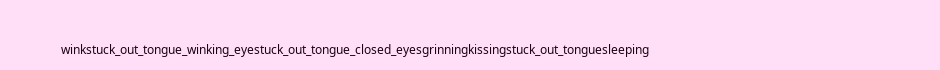winkstuck_out_tongue_winking_eyestuck_out_tongue_closed_eyesgrinningkissingstuck_out_tonguesleeping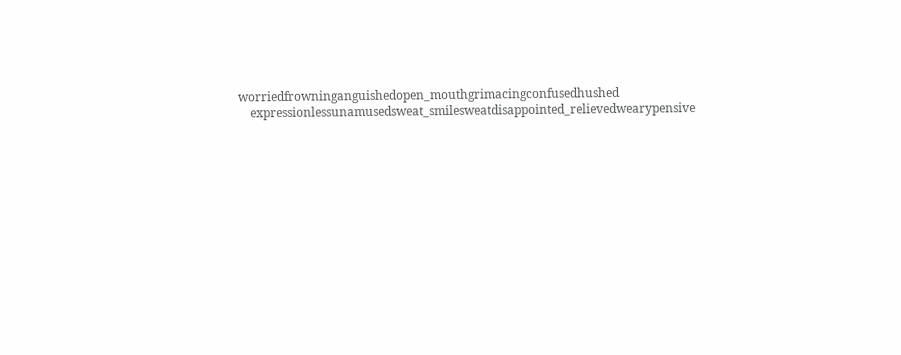worriedfrowninganguishedopen_mouthgrimacingconfusedhushed
    expressionlessunamusedsweat_smilesweatdisappointed_relievedwearypensive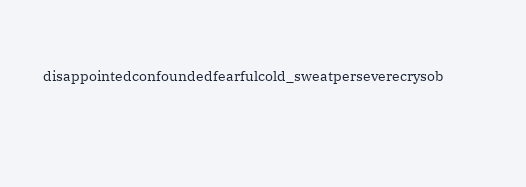disappointedconfoundedfearfulcold_sweatperseverecrysob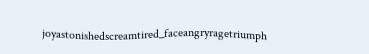joyastonishedscreamtired_faceangryragetriumph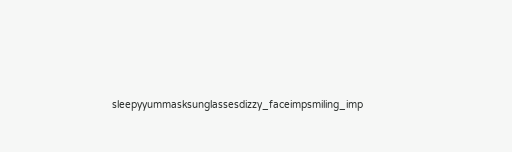sleepyyummasksunglassesdizzy_faceimpsmiling_imp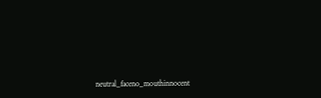neutral_faceno_mouthinnocent